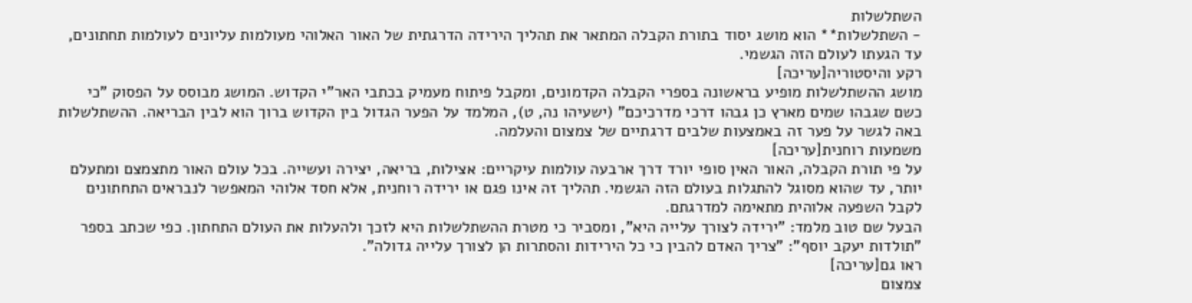השתלשלות
- השתלשלות** הוא מושג יסוד בתורת הקבלה המתאר את תהליך הירידה הדרגתית של האור האלוהי מעולמות עליונים לעולמות תחתונים, עד הגעתו לעולם הזה הגשמי.
רקע והיסטוריה[עריכה]
מושג ההשתלשלות מופיע בראשונה בספרי הקבלה הקדמונים, ומקבל פיתוח מעמיק בכתבי האר"י הקדוש. המושג מבוסס על הפסוק "כי כשם שגבהו שמים מארץ כן גבהו דרכי מדרכיכם" (ישעיהו נה, ט), המלמד על הפער הגדול בין הקדוש ברוך הוא לבין הבריאה. ההשתלשלות באה לגשר על פער זה באמצעות שלבים דרגתיים של צמצום והעלמה.
משמעות רוחנית[עריכה]
על פי תורת הקבלה, האור האין סופי יורד דרך ארבעה עולמות עיקריים: אצילות, בריאה, יצירה ועשייה. בכל עולם האור מתצמצם ומתעלם יותר, עד שהוא מסוגל להתגלות בעולם הזה הגשמי. תהליך זה אינו פגם או ירידה רוחנית, אלא חסד אלוהי המאפשר לנבראים התחתונים לקבל השפעה אלוהית מתאימה למדרגתם.
הבעל שם טוב מלמד: "ירידה לצורך עלייה היא", ומסביר כי מטרת ההשתלשלות היא לזכך ולהעלות את העולם התחתון. כפי שכתב בספר "תולדות יעקב יוסף": "צריך האדם להבין כי כל הירידות והסתרות הן לצורך עלייה גדולה".
ראו גם[עריכה]
צמצום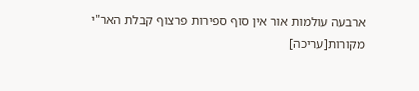ארבעה עולמות אור אין סוף ספירות פרצוף קבלת האר"י
מקורות[עריכה]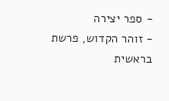- ספר יצירה
- זוהר הקדוש, פרשת בראשית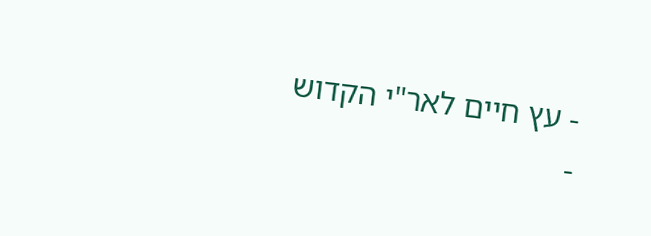- עץ חיים לאר"י הקדוש
-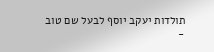תולדות יעקב יוסף לבעל שם טוב
-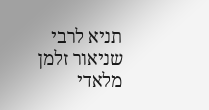תניא לרבי שניאור זלמן מלאדי